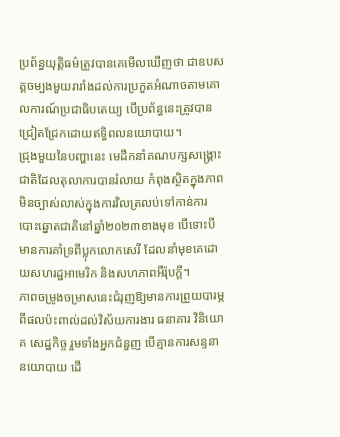ប្រព័ន្ធយុត្តិធម៌ត្រូវបានគេមើលឃើញថា ជាឧបសគ្គចម្បងមួយរារាំងដល់ការប្រកួតអំណាចតាមគោលការណ៍ប្រជាធិបតេយ្យ បើប្រព័ន្ធនេះត្រូវបានជ្រៀតជ្រែកដោយឥទ្ធិពលនយោបាយ។
ជ្រុងមួយនៃបញ្ហានេះ មេដឹកនាំគណបក្សសង្គ្រោះជាតិដែលតុលាការបានរំលាយ កំពុងស្ថិតក្នុងភាពមិនច្បាស់លាស់ក្នុងការវិលត្រលប់ទៅកាន់ការបោះឆ្នោតជាតិនៅឆ្នាំ២០២៣ខាងមុខ បើទោះបីមានការគាំទ្រពីប្លុកលោកសេរី ដែលនាំមុខគេដោយសហរដ្ឋអាមេរិក និងសហភាពអឺរ៉ុបក្ដី។
ភាពចម្រូងចម្រាសនេះជំរុញឱ្យមានការព្រួយបារម្ភពីផលប៉ះពាល់ដល់វិស័យការងារ ធនាគារ វិនិយោគ សេដ្ឋកិច្ច រួមទាំងអ្នកជំនួញ បើគ្មានការសន្ទនានយោបាយ ដើ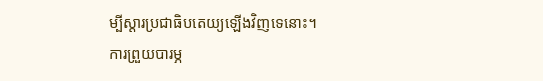ម្បីស្ដារប្រជាធិបតេយ្យឡើងវិញទេនោះ។
ការព្រួយបារម្ភ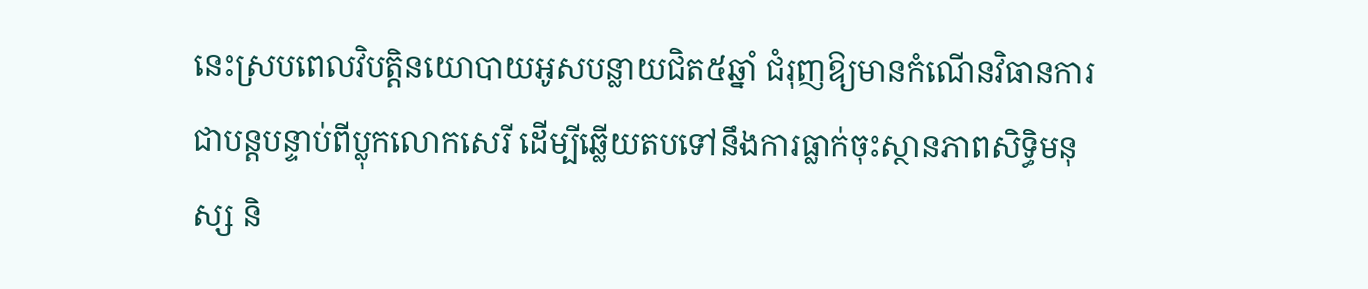នេះស្របពេលវិបត្តិនយោបាយអូសបន្លាយជិត៥ឆ្នាំ ជំរុញឱ្យមានកំណើនវិធានការជាបន្តបន្ទាប់ពីប្លុកលោកសេរី ដើម្បីឆ្លើយតបទៅនឹងការធ្លាក់ចុះស្ថានភាពសិទ្ធិមនុស្ស និ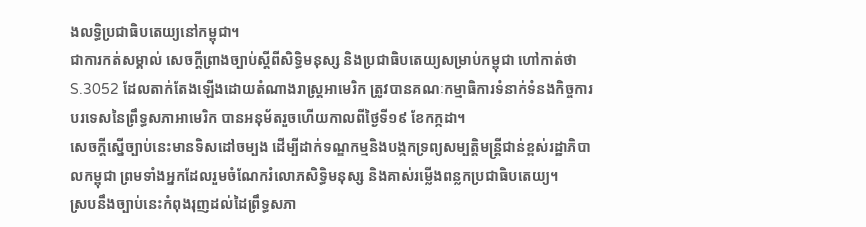ងលទ្ធិប្រជាធិបតេយ្យនៅកម្ពុជា។
ជាការកត់សម្គាល់ សេចក្តីព្រាងច្បាប់ស្តីពីសិទ្ធិមនុស្ស និងប្រជាធិបតេយ្យសម្រាប់កម្ពុជា ហៅកាត់ថា S.3052 ដែលតាក់តែងឡើងដោយតំណាងរាស្ត្រអាមេរិក ត្រូវបានគណៈកម្មាធិការទំនាក់ទំនងកិច្ចការបរទេសនៃព្រឹទ្ធសភាអាមេរិក បានអនុម័តរួចហើយកាលពីថ្ងៃទី១៩ ខែកក្កដា។
សេចក្តីស្នើច្បាប់នេះមានទិសដៅចម្បង ដើម្បីដាក់ទណ្ឌកម្មនិងបង្កកទ្រព្យសម្បត្តិមន្រ្តីជាន់ខ្ពស់រដ្ឋាភិបាលកម្ពុជា ព្រមទាំងអ្នកដែលរួមចំណែករំលោភសិទ្ធិមនុស្ស និងគាស់រម្លើងពន្លកប្រជាធិបតេយ្យ។
ស្របនឹងច្បាប់នេះកំពុងរុញដល់ដៃព្រឹទ្ធសភា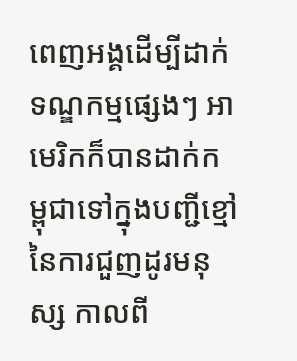ពេញអង្គដើម្បីដាក់ទណ្ឌកម្មផ្សេងៗ អាមេរិកក៏បានដាក់កម្ពុជាទៅក្នុងបញ្ជីខ្មៅនៃការជួញដូរមនុស្ស កាលពី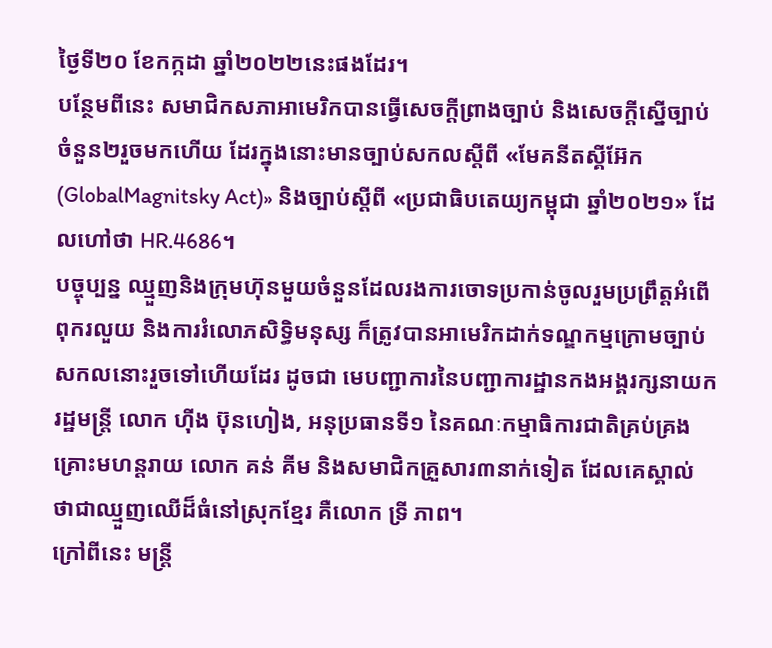ថ្ងៃទី២០ ខែកក្កដា ឆ្នាំ២០២២នេះផងដែរ។
បន្ថែមពីនេះ សមាជិកសភាអាមេរិកបានធ្វើសេចក្ដីព្រាងច្បាប់ និងសេចក្ដីស្នើច្បាប់ចំនួន២រួចមកហើយ ដែរក្នុងនោះមានច្បាប់សកលស្ដីពី «មែគនីតស្គីអ៊ែក (GlobalMagnitsky Act)» និងច្បាប់ស្តីពី «ប្រជាធិបតេយ្យកម្ពុជា ឆ្នាំ២០២១» ដែលហៅថា HR.4686។
បច្ចុប្បន្ន ឈ្មួញនិងក្រុមហ៊ុនមួយចំនួនដែលរងការចោទប្រកាន់ចូលរួមប្រព្រឹត្តអំពើពុករលួយ និងការរំលោភសិទ្ធិមនុស្ស ក៏ត្រូវបានអាមេរិកដាក់ទណ្ឌកម្មក្រោមច្បាប់សកលនោះរួចទៅហើយដែរ ដូចជា មេបញ្ជាការនៃបញ្ជាការដ្ឋានកងអង្គរក្សនាយករដ្ឋមន្រ្តី លោក ហ៊ីង ប៊ុនហៀង, អនុប្រធានទី១ នៃគណៈកម្មាធិការជាតិគ្រប់គ្រងគ្រោះមហន្តរាយ លោក គន់ គីម និងសមាជិកគ្រួសារ៣នាក់ទៀត ដែលគេស្គាល់ថាជាឈ្មួញឈើដ៏ធំនៅស្រុកខ្មែរ គឺលោក ទ្រី ភាព។
ក្រៅពីនេះ មន្រ្តី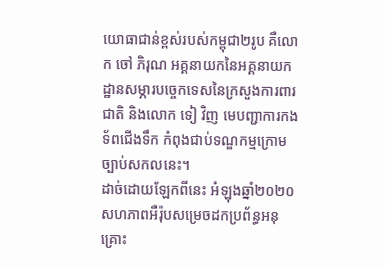យោធាជាន់ខ្ពស់របស់កម្ពុជា២រូប គឺលោក ចៅ ភិរុណ អគ្គនាយកនៃអគ្គនាយកដ្ឋានសម្ភារបច្ចេកទេសនៃក្រសួងការពារជាតិ និងលោក ទៀ វិញ មេបញ្ជាការកងទ័ពជើងទឹក កំពុងជាប់ទណ្ឌកម្មក្រោមច្បាប់សកលនេះ។
ដាច់ដោយឡែកពីនេះ អំឡុងឆ្នាំ២០២០ សហភាពអឺរ៉ុបសម្រេចដកប្រព័ន្ធអនុគ្រោះ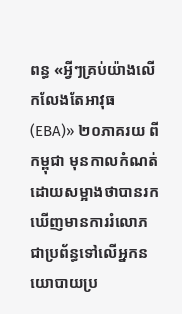ពន្ធ «អ្វីៗគ្រប់យ៉ាងលើកលែងតែអាវុធ (EBA)» ២០ភាគរយ ពីកម្ពុជា មុនកាលកំណត់ ដោយសម្អាងថាបានរកឃើញមានការរំលោភជាប្រព័ន្ធទៅលើអ្នកនយោបាយប្រ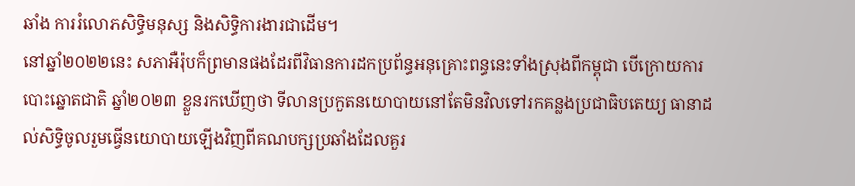ឆាំង ការរំលោភសិទ្ធិមនុស្ស និងសិទ្ធិការងារជាដើម។
នៅឆ្នាំ២០២២នេះ សភាអឺរ៉ុបក៏ព្រមានផងដែរពីវិធានការដកប្រព័ន្ធអនុគ្រោះពន្ធនេះទាំងស្រុងពីកម្ពុជា បើក្រោយការបោះឆ្នោតជាតិ ឆ្នាំ២០២៣ ខ្លួនរកឃើញថា ទីលានប្រកួតនយោបាយនៅតែមិនវិលទៅរកគន្លងប្រជាធិបតេយ្យ ធានាដល់សិទ្ធិចូលរួមធ្វើនយោបាយឡើងវិញពីគណបក្សប្រឆាំងដែលគួរ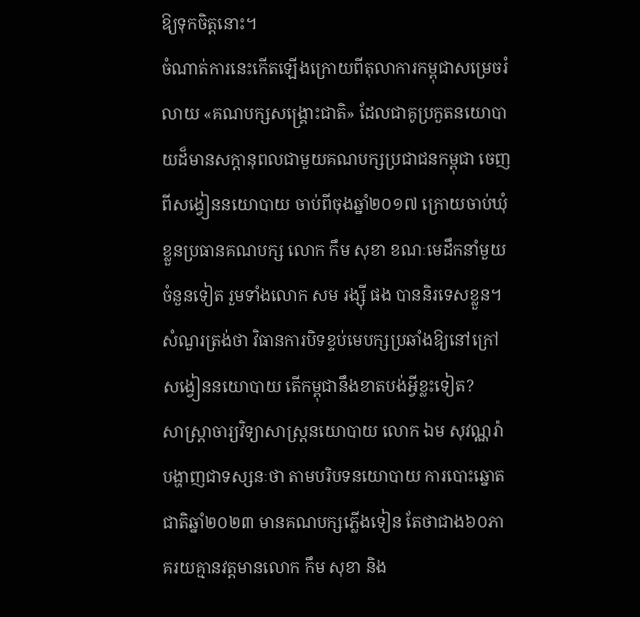ឱ្យទុកចិត្តនោះ។
ចំណាត់ការនេះកើតឡើងក្រោយពីតុលាការកម្ពុជាសម្រេចរំលាយ «គណបក្សសង្រ្គោះជាតិ» ដែលជាគូប្រកួតនយោបាយដ៏មានសក្តានុពលជាមួយគណបក្សប្រជាជនកម្ពុជា ចេញពីសង្វៀននយោបាយ ចាប់ពីចុងឆ្នាំ២០១៧ ក្រោយចាប់ឃុំខ្លួនប្រធានគណបក្ស លោក កឹម សុខា ខណៈមេដឹកនាំមួយចំនួនទៀត រួមទាំងលោក សម រង្ស៊ី ផង បាននិរទេសខ្លួន។
សំណួរត្រង់ថា វិធានការបិទខ្ទប់មេបក្សប្រឆាំងឱ្យនៅក្រៅសង្វៀននយោបាយ តើកម្ពុជានឹងខាតបង់អ្វីខ្លះទៀត?
សាស្ត្រាចារ្យវិទ្យាសាស្ត្រនយោបាយ លោក ឯម សុវណ្ណរ៉ា បង្ហាញជាទស្សនៈថា តាមបរិបទនយោបាយ ការបោះឆ្នោតជាតិឆ្នាំ២០២៣ មានគណបក្សភ្លើងទៀន តែថាជាង៦០ភាគរយគ្មានវត្តមានលោក កឹម សុខា និង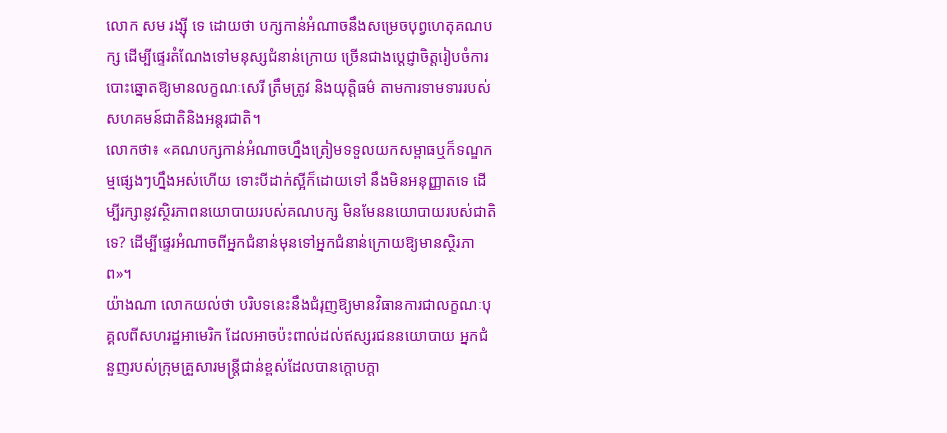លោក សម រង្ស៊ី ទេ ដោយថា បក្សកាន់អំណាចនឹងសម្រេចបុព្វហេតុគណបក្ស ដើម្បីផ្ទេរតំណែងទៅមនុស្សជំនាន់ក្រោយ ច្រើនជាងប្តេជ្ញាចិត្តរៀបចំការបោះឆ្នោតឱ្យមានលក្ខណៈសេរី ត្រឹមត្រូវ និងយុត្តិធម៌ តាមការទាមទាររបស់សហគមន៍ជាតិនិងអន្តរជាតិ។
លោកថា៖ «គណបក្សកាន់អំណាចហ្នឹងត្រៀមទទួលយកសម្ពាធឬក៏ទណ្ឌកម្មផ្សេងៗហ្នឹងអស់ហើយ ទោះបីដាក់ស្អីក៏ដោយទៅ នឹងមិនអនុញ្ញាតទេ ដើម្បីរក្សានូវស្ថិរភាពនយោបាយរបស់គណបក្ស មិនមែននយោបាយរបស់ជាតិទេ? ដើម្បីផ្ទេរអំណាចពីអ្នកជំនាន់មុនទៅអ្នកជំនាន់ក្រោយឱ្យមានស្ថិរភាព»។
យ៉ាងណា លោកយល់ថា បរិបទនេះនឹងជំរុញឱ្យមានវិធានការជាលក្ខណៈបុគ្គលពីសហរដ្ឋអាមេរិក ដែលអាចប៉ះពាល់ដល់ឥស្សរជននយោបាយ អ្នកជំនួញរបស់ក្រុមគ្រួសារមន្ត្រីជាន់ខ្ពស់ដែលបានក្ដោបក្ដា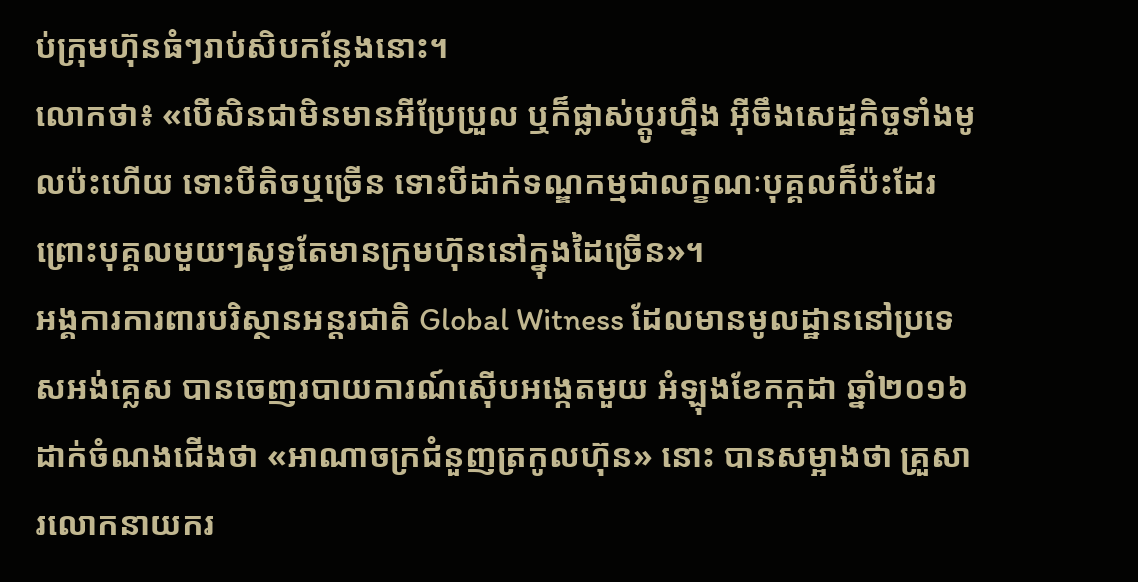ប់ក្រុមហ៊ុនធំៗរាប់សិបកន្លែងនោះ។
លោកថា៖ «បើសិនជាមិនមានអីប្រែប្រួល ឬក៏ផ្លាស់ប្ដូរហ្នឹង អ៊ីចឹងសេដ្ឋកិច្ចទាំងមូលប៉ះហើយ ទោះបីតិចឬច្រើន ទោះបីដាក់ទណ្ឌកម្មជាលក្ខណៈបុគ្គលក៏ប៉ះដែរ ព្រោះបុគ្គលមួយៗសុទ្ធតែមានក្រុមហ៊ុននៅក្នុងដៃច្រើន»។
អង្គការការពារបរិស្ថានអន្តរជាតិ Global Witness ដែលមានមូលដ្ឋាននៅប្រទេសអង់គ្លេស បានចេញរបាយការណ៍ស៊ើបអង្កេតមួយ អំឡុងខែកក្កដា ឆ្នាំ២០១៦ ដាក់ចំណងជើងថា «អាណាចក្រជំនួញត្រកូលហ៊ុន» នោះ បានសម្អាងថា គ្រួសារលោកនាយករ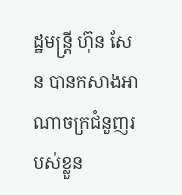ដ្ឋមន្ត្រី ហ៊ុន សែន បានកសាងអាណាចក្រជំនួញរបស់ខ្លួន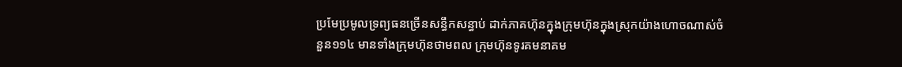ប្រមែប្រមូលទ្រព្យធនច្រើនសន្ធឹកសន្ធាប់ ដាក់ភាគហ៊ុនក្នុងក្រុមហ៊ុនក្នុងស្រុកយ៉ាងហោចណាស់ចំនួន១១៤ មានទាំងក្រុមហ៊ុនថាមពល ក្រុមហ៊ុនទូរគមនាគម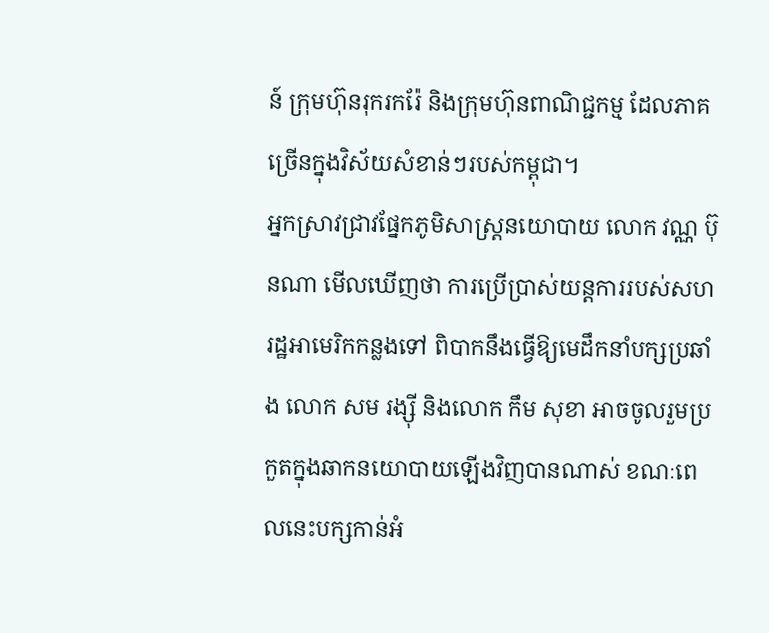ន៍ ក្រុមហ៊ុនរុករករ៉ែ និងក្រុមហ៊ុនពាណិជ្ជកម្ម ដែលភាគច្រើនក្នុងវិស័យសំខាន់ៗរបស់កម្ពុជា។
អ្នកស្រាវជ្រាវផ្នែកភូមិសាស្ត្រនយោបាយ លោក វណ្ណ ប៊ុនណា មើលឃើញថា ការប្រើប្រាស់យន្តការរបស់សហរដ្ឋអាមេរិកកន្លងទៅ ពិបាកនឹងធ្វើឱ្យមេដឹកនាំបក្សប្រឆាំង លោក សម រង្ស៊ី និងលោក កឹម សុខា អាចចូលរួមប្រកួតក្នុងឆាកនយោបាយឡើងវិញបានណាស់ ខណៈពេលនេះបក្សកាន់អំ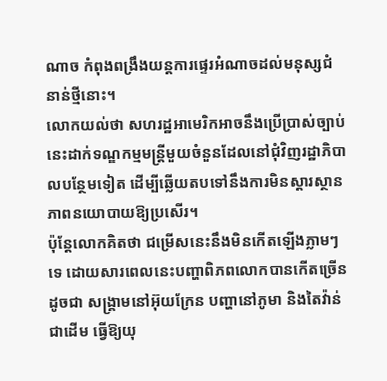ណាច កំពុងពង្រឹងយន្តការផ្ទេរអំណាចដល់មនុស្សជំនាន់ថ្មីនោះ។
លោកយល់ថា សហរដ្ឋអាមេរិកអាចនឹងប្រើប្រាស់ច្បាប់នេះដាក់ទណ្ឌកម្មមន្ត្រីមួយចំនួនដែលនៅជុំវិញរដ្ឋាភិបាលបន្ថែមទៀត ដើម្បីឆ្លើយតបទៅនឹងការមិនស្តារស្ថានភាពនយោបាយឱ្យប្រសើរ។
ប៉ុន្តែលោកគិតថា ជម្រើសនេះនឹងមិនកើតឡើងភ្លាមៗទេ ដោយសារពេលនេះបញ្ហាពិភពលោកបានកើតច្រើន ដូចជា សង្គ្រាមនៅអ៊ុយក្រែន បញ្ហានៅភូមា និងតៃវ៉ាន់ ជាដើម ធ្វើឱ្យយុ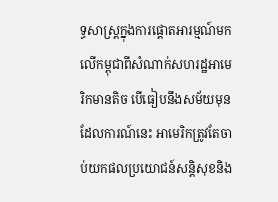ទ្ធសាស្ត្រក្នុងការផ្ដោតអារម្មណ៍មកលើកម្ពុជាពីសំណាក់សហរដ្ឋអាមេរិកមានតិច បើធៀបនឹងសម័យមុន ដែលការណ៍នេះ អាមេរិកត្រូវតែចាប់យកផលប្រយោជន៍សន្តិសុខនិង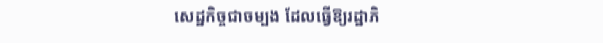សេដ្ឋកិច្ចជាចម្បង ដែលធ្វើឱ្យរដ្ឋាភិ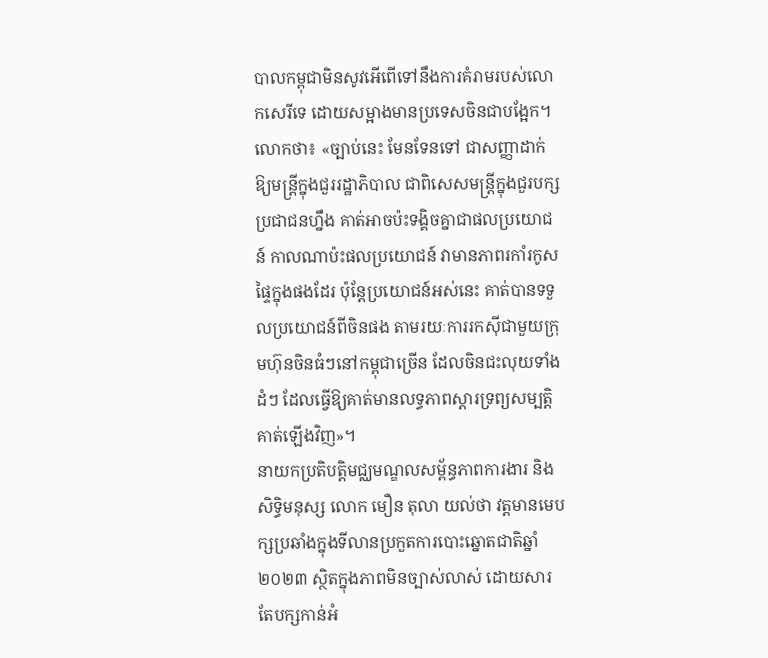បាលកម្ពុជាមិនសូវអើពើទៅនឹងការគំរាមរបស់លោកសេរីទេ ដោយសម្អាងមានប្រទេសចិនជាបង្អែក។
លោកថា៖ «ច្បាប់នេះ មែនទែនទៅ ជាសញ្ញាដាក់ឱ្យមន្ត្រីក្នុងជួររដ្ឋាភិបាល ជាពិសេសមន្ត្រីក្នុងជួរបក្សប្រជាជនហ្នឹង គាត់អាចប៉ះទង្គិចគ្នាជាផលប្រយោជន៍ កាលណាប៉ះផលប្រយោជន៍ វាមានភាពរកាំរកូសផ្ទៃក្នុងផងដែរ ប៉ុន្តែប្រយោជន៍អស់នេះ គាត់បានទទួលប្រយោជន៍ពីចិនផង តាមរយៈការរកស៊ីជាមួយក្រុមហ៊ុនចិនធំៗនៅកម្ពុជាច្រើន ដែលចិនជះលុយទាំងដំៗ ដែលធ្វើឱ្យគាត់មានលទ្ធភាពស្តារទ្រព្យសម្បត្តិគាត់ឡើងវិញ»។
នាយកប្រតិបត្តិមជ្ឈមណ្ឌលសម្ព័ន្ធភាពការងារ និងសិទ្ធិមនុស្ស លោក មឿន តុលា យល់ថា វត្តមានមេបក្សប្រឆាំងក្នុងទីលានប្រកួតការបោះឆ្នោតជាតិឆ្នាំ២០២៣ ស្ថិតក្នុងភាពមិនច្បាស់លាស់ ដោយសារតែបក្សកាន់អំ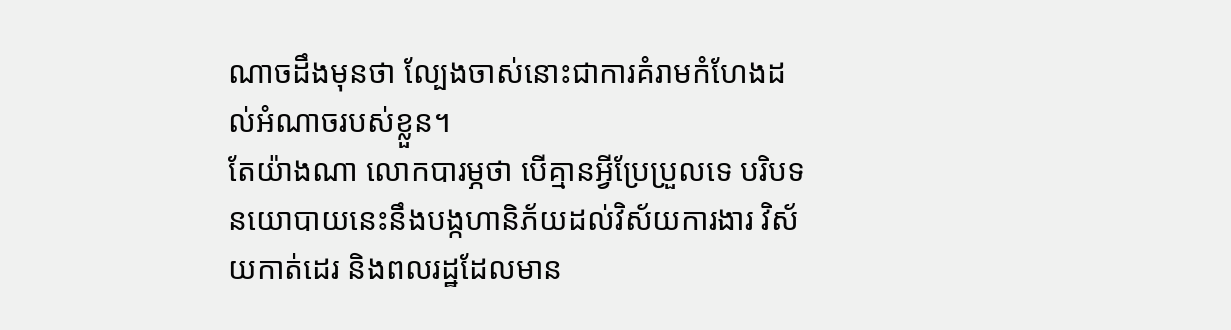ណាចដឹងមុនថា ល្បែងចាស់នោះជាការគំរាមកំហែងដល់អំណាចរបស់ខ្លួន។
តែយ៉ាងណា លោកបារម្ភថា បើគ្មានអ្វីប្រែប្រួលទេ បរិបទនយោបាយនេះនឹងបង្កហានិភ័យដល់វិស័យការងារ វិស័យកាត់ដេរ និងពលរដ្ឋដែលមាន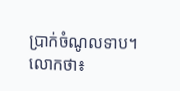ប្រាក់ចំណូលទាប។
លោកថា៖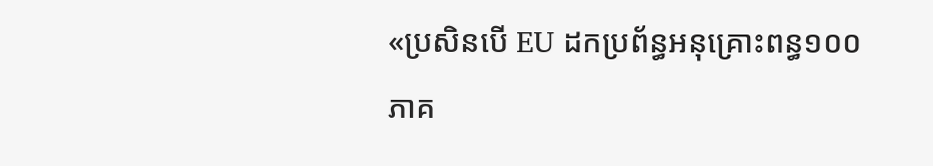«ប្រសិនបើ EU ដកប្រព័ន្ធអនុគ្រោះពន្ធ១០០ភាគ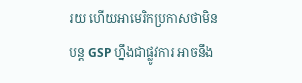រយ ហើយអាមេរិកប្រកាសថាមិនបន្ត GSP ហ្នឹងជាផ្លូវការ អាចនឹង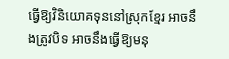ធ្វើឱ្យវិនិយោគទុននៅស្រុកខ្មែរ អាចនឹងត្រូវបិទ អាចនឹងធ្វើឱ្យមនុ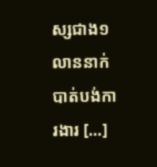ស្សជាង១លាននាក់បាត់បង់ការងារ […]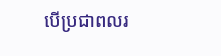បើប្រជាពលរ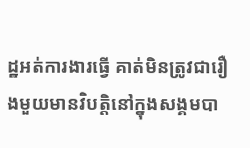ដ្ឋអត់ការងារធ្វើ គាត់មិនត្រូវជារឿងមួយមានវិបត្តិនៅក្នុងសង្គមបា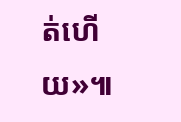ត់ហើយ»៕